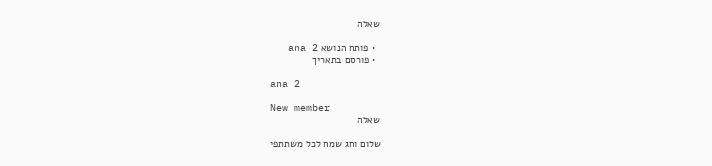שאלה

  • פותח הנושא ana 2
  • פורסם בתאריך

ana 2

New member
שאלה

שלום וחג שמח לכל משתתפי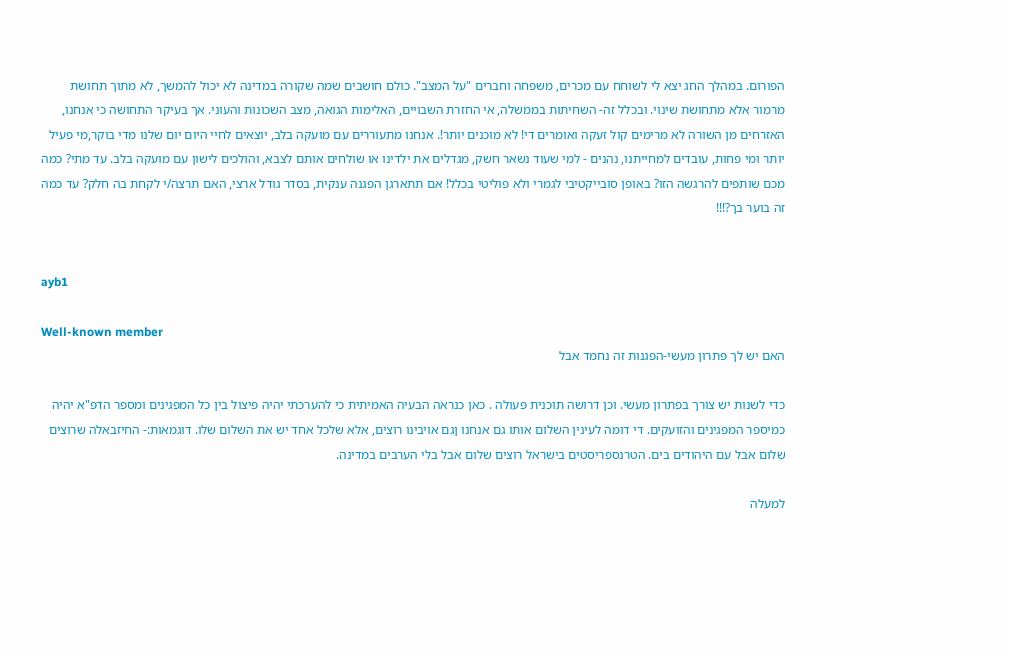הפורום. במהלך החג יצא לי לשוחח עם מכרים, משפחה וחברים "על המצב". כולם חושבים שמה שקורה במדינה לא יכול להמשך, לא מתוך תחושת מרמור אלא מתחושת שינוי. ובכלל זה- השחיתות בממשלה, אי החזרת השבויים, האלימות הגואה, מצב השכונות והעוני. אך בעיקר התחושה כי אנחנו, האזרחים מן השורה לא מרימים קול זעקה ואומרים די! לא מוכנים יותר!. אנחנו מתעוררים עם מועקה בלב, יוצאים לחיי היום יום שלנו מדי בוקר,מי פעיל יותר ומי פחות, עובדים למחייתנו, נהנים - למי שעוד נשאר חשק, מגדלים את ילדינו או שולחים אותם לצבא, והולכים לישון עם מועקה בלב. עד מתי? כמה מכם שותפים להרגשה הזו? באופן סובייקטיבי לגמרי ולא פוליטי בכלל! אם תתארגן הפגנה ענקית, בסדר גודל ארצי, האם תרצה/י לקחת בה חלק? עד כמה זה בוער בך?!!!


ayb1

Well-known member
האם יש לך פתרון מעשי-הפגנות זה נחמד אבל

כדי לשנות יש צורך בפתרון מעשי. וכן דרושה תוכנית פעולה . כאן כנראה הבעיה האמיתית כי להערכתי יהיה פיצול בין כל המפגינים ומספר הדפ"א יהיה כמיספר המפגינים והזועקים. די דומה לעינין השלום אותו גם אנחנו ןגם אויבינו רוצים, אלא שלכל אחד יש את השלום שלו. דוגמאות:- החיזבאלה שרוצים שלום אבל עם היהודים בים. הטרנספריסטים בישראל רוצים שלום אבל בלי הערבים במדינה.

למעלה